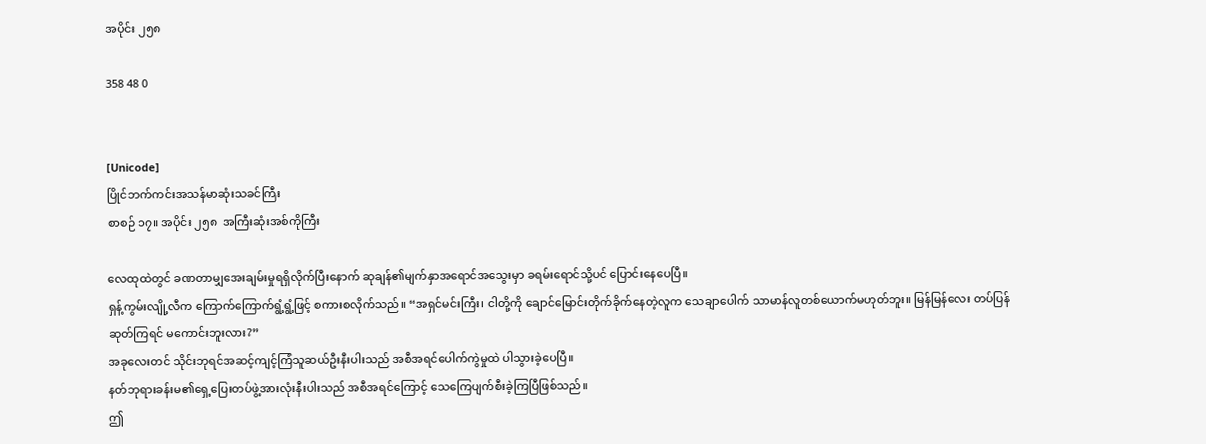အပိုင်း ၂၅၈

358 48 0


[Unicode]
ပြိုင်ဘက်ကင်းအသန်မာဆုံးသခင်ကြီး
စာစဉ် ၁၇။ အပိုင်း ၂၅၈  အကြီးဆုံးအစ်ကိုကြီး

လေထုထဲတွင် ခဏတာမျှအေးချမ်းမှုရရှိလိုက်ပြီးနောက် ဆုချန်၏မျက်နှာအရောင်အသွေးမှာ ခရမ်းရောင်သို့ပင် ပြောင်းနေပေပြီ။
ရှန့်ကွမ်းလျို့လီက ကြောက်ကြောက်ရွံ့ရွံ့ဖြင့် စကားစလိုက်သည်။ “အရှင်မင်းကြီး၊ ငါတို့ကို ချောင်မြောင်းတိုက်ခိုက်နေတဲ့လူက သေချာပေါက် သာမာန်လူတစ်ယောက်မဟုတ်ဘူး။ မြန်မြန်လေး တပ်ပြန်ဆုတ်ကြရင် မကောင်းဘူးလား?”
အခုလေးတင် သိုင်းဘုရင်အဆင့်ကျင့်ကြံသူဆယ်ဦးနီးပါးသည် အစီအရင်ပေါက်ကွဲမှုထဲ ပါသွားခဲ့ပေပြီ။
နတ်ဘုရားခန်းမ၏ရှေ့ပြေးတပ်ဖွဲ့အားလုံးနီးပါးသည် အစီအရင်ကြောင့် သေကြေပျက်စီးခဲ့ကြပြီဖြစ်သည်။
ဤ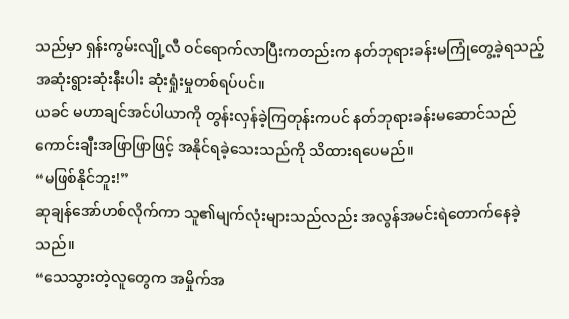သည်မှာ ရှန်းကွမ်းလျို့လီ ဝင်ရောက်လာပြီးကတည်းက နတ်ဘုရားခန်းမကြုံတွေ့ခဲ့ရသည့် အဆုံးရွားဆုံးနီးပါး ဆုံးရှုံးမှုတစ်ရပ်ပင်။
ယခင် မဟာချင်အင်ပါယာကို တွန်းလှန်ခဲ့ကြတုန်းကပင် နတ်ဘုရားခန်းမဆောင်သည် ကောင်းချီးအဖြာဖြာဖြင့် အနိုင်ရခဲ့သေးသည်ကို သိထားရပေမည်။
“မဖြစ်နိုင်ဘူး!”
ဆုချန်အော်ဟစ်လိုက်ကာ သူ၏မျက်လုံးများသည်လည်း အလွန်အမင်းရဲတောက်နေခဲ့သည်။
“သေသွားတဲ့လူတွေက အမှိုက်အ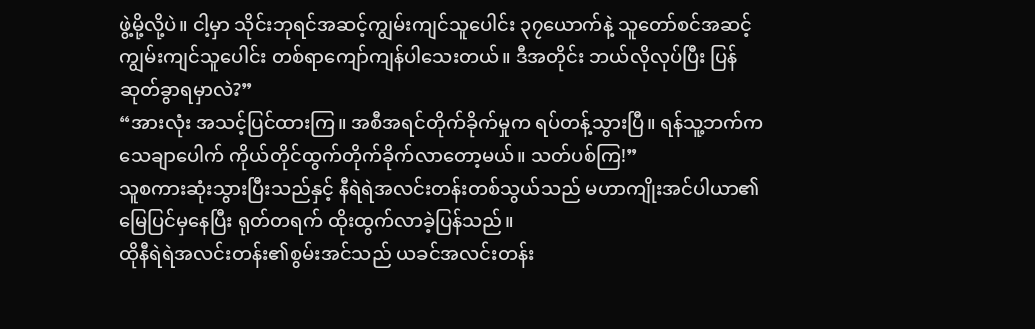ဖွဲ့မို့လို့ပဲ။ ငါ့မှာ သိုင်းဘုရင်အဆင့်ကျွမ်းကျင်သူပေါင်း ၃၇ယောက်နဲ့ သူတော်စင်အဆင့်ကျွမ်းကျင်သူပေါင်း တစ်ရာကျော်ကျန်ပါသေးတယ်။ ဒီအတိုင်း ဘယ်လိုလုပ်ပြီး ပြန်ဆုတ်ခွာရမှာလဲ?”
“အားလုံး အသင့်ပြင်ထားကြ။ အစီအရင်တိုက်ခိုက်မှုက ရပ်တန့်သွားပြီ။ ရန်သူ့ဘက်က သေချာပေါက် ကိုယ်တိုင်ထွက်တိုက်ခိုက်လာတော့မယ်။ သတ်ပစ်ကြ!”
သူစကားဆုံးသွားပြီးသည်နှင့် နီရဲရဲအလင်းတန်းတစ်သွယ်သည် မဟာကျိုးအင်ပါယာ၏မြေပြင်မှနေပြီး ရုတ်တရက် ထိုးထွက်လာခဲ့ပြန်သည်။
ထိုနီရဲရဲအလင်းတန်း၏စွမ်းအင်သည် ယခင်အလင်းတန်း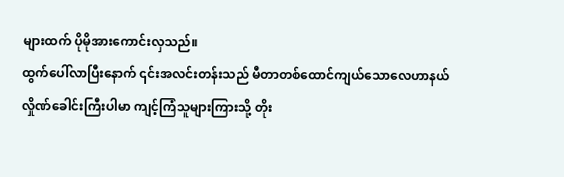များထက် ပိုမိုအားကောင်းလှသည်။
ထွက်ပေါ်လာပြီးနောက် ၎င်းအလင်းတန်းသည် မီတာတစ်ထောင်ကျယ်သောလေဟာနယ်လှိုဏ်ခေါင်းကြီးပါမာ ကျင့်ကြံသူများကြားသို့ တိုး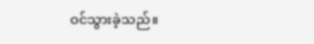ဝင်သွားခဲ့သည်။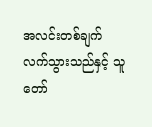အလင်းတစ်ချက်လက်သွားသည်နှင့် သူတော်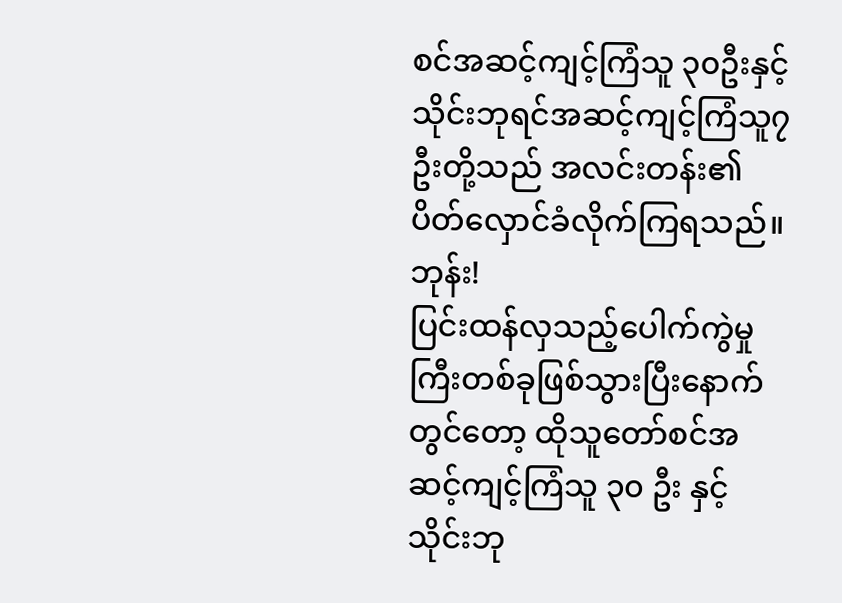စင်အဆင့်ကျင့်ကြံသူ ၃၀ဦးနှင့် သိုင်းဘုရင်အဆင့်ကျင့်ကြံသူ၇ဦးတို့သည် အလင်းတန်း၏ပိတ်လှောင်ခံလိုက်ကြရသည်။
ဘုန်း!
ပြင်းထန်လှသည့်ပေါက်ကွဲမှုကြီးတစ်ခုဖြစ်သွားပြီးနောက်တွင်တော့ ထိုသူတော်စင်အဆင့်ကျင့်ကြံသူ ၃၀ ဦး နှင့် သိုင်းဘု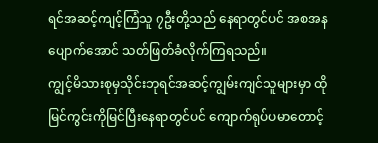ရင်အဆင့်ကျင့်ကြံသူ ၇ဦးတို့သည် နေရာတွင်ပင် အစအနပျောက်အောင် သတ်ဖြတ်ခံလိုက်ကြရသည်။
ကျွင့်မိသားစုမှသိုင်းဘုရင်အဆင့်ကျွမ်းကျင်သူများမှာ ထိုမြင်ကွင်းကိုမြင်ပြီးနေရာတွင်ပင် ကျောက်ရုပ်ပမာတောင့်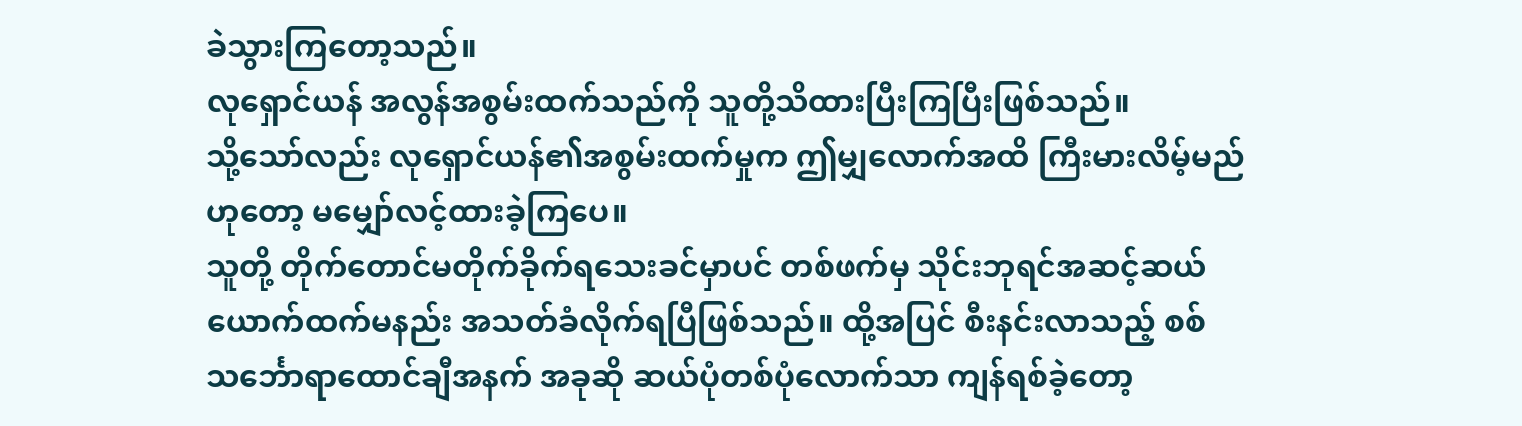ခဲသွားကြတော့သည်။
လုရှောင်ယန် အလွန်အစွမ်းထက်သည်ကို သူတို့သိထားပြီးကြပြီးဖြစ်သည်။
သို့သော်လည်း လုရှောင်ယန်၏အစွမ်းထက်မှုက ဤမျှလောက်အထိ ကြီးမားလိမ့်မည်ဟုတော့ မမျှော်လင့်ထားခဲ့ကြပေ။
သူတို့ တိုက်တောင်မတိုက်ခိုက်ရသေးခင်မှာပင် တစ်ဖက်မှ သိုင်းဘုရင်အဆင့်ဆယ်ယောက်ထက်မနည်း အသတ်ခံလိုက်ရပြီဖြစ်သည်။ ထို့အပြင် စီးနင်းလာသည့် စစ်သင်္ဘောရာထောင်ချီအနက် အခုဆို ဆယ်ပုံတစ်ပုံလောက်သာ ကျန်ရစ်ခဲ့တော့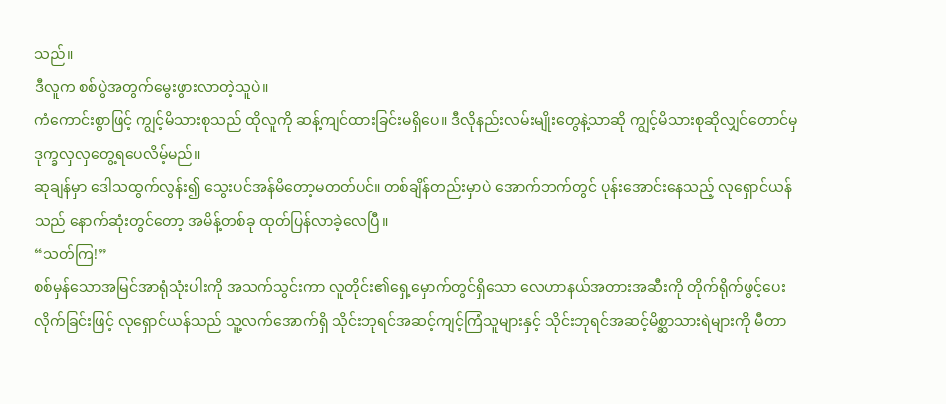သည်။
ဒီလူက စစ်ပွဲအတွက်မွေးဖွားလာတဲ့သူပဲ။
ကံကောင်းစွာဖြင့် ကျွင့်မိသားစုသည် ထိုလူကို ဆန့်ကျင်ထားခြင်းမရှိပေ။ ဒီလိုနည်းလမ်းမျိုးတွေနဲ့သာဆို ကျွင့်မိသားစုဆိုလျှင်တောင်မှ ဒုက္ခလှလှတွေ့ရပေလိမ့်မည်။
ဆုချန်မှာ ဒေါသထွက်လွန်း၍ သွေးပင်အန်မိတော့မတတ်ပင်။ တစ်ချိန်တည်းမှာပဲ အောက်ဘက်တွင် ပုန်းအောင်းနေသည့် လုရှောင်ယန်သည် နောက်ဆုံးတွင်တော့ အမိန့်တစ်ခု ထုတ်ပြန်လာခဲ့လေပြီ။
“သတ်ကြ!”
စစ်မှန်သောအမြင်အာရုံသုံးပါးကို အသက်သွင်းကာ လူတိုင်း၏ရှေ့မှောက်တွင်ရှိသော လေဟာနယ်အတားအဆီးကို တိုက်ရိုက်ဖွင့်ပေးလိုက်ခြင်းဖြင့် လုရှောင်ယန်သည် သူ့လက်အောက်ရှိ သိုင်းဘုရင်အဆင့်ကျင့်ကြံသူများနှင့် သိုင်းဘုရင်အဆင့်မိစ္ဆာသားရဲများကို မီတာ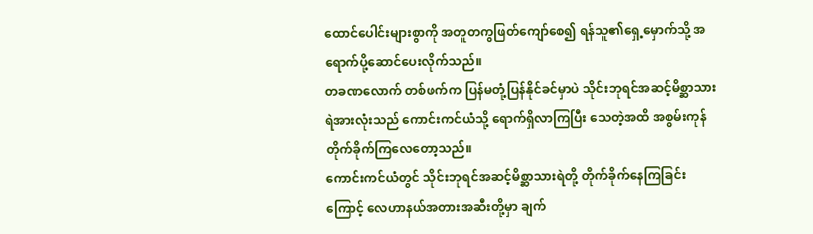ထောင်ပေါင်းများစွာကို အတူတကွဖြတ်ကျော်စေ၍ ရန်သူ၏ရှေ့မှောက်သို့ အရောက်ပို့ဆောင်ပေးလိုက်သည်။
တခဏလောက် တစ်ဖက်က ပြန်မတုံ့ပြန်နိုင်ခင်မှာပဲ သိုင်းဘုရင်အဆင့်မိစ္ဆာသားရဲအားလုံးသည် ကောင်းကင်ယံသို့ ရောက်ရှိလာကြပြီး သေတဲ့အထိ အစွမ်းကုန်တိုက်ခိုက်ကြလေတော့သည်။
ကောင်းကင်ယံတွင် သိုင်းဘုရင်အဆင့်မိစ္ဆာသားရဲတို့ တိုက်ခိုက်နေကြခြင်းကြောင့် လေဟာနယ်အတားအဆီးတို့မှာ ချက်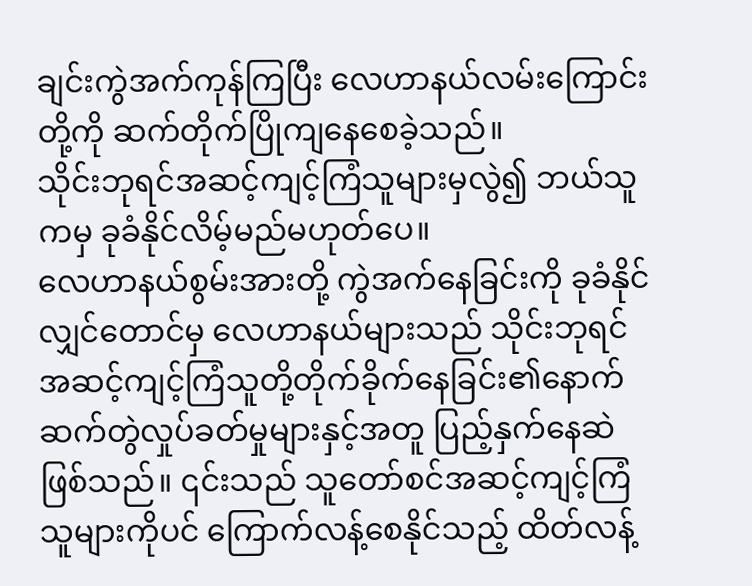ချင်းကွဲအက်ကုန်ကြပြီး လေဟာနယ်လမ်းကြောင်းတို့ကို ဆက်တိုက်ပြိုကျနေစေခဲ့သည်။
သိုင်းဘုရင်အဆင့်ကျင့်ကြံသူများမှလွဲ၍ ဘယ်သူကမှ ခုခံနိုင်လိမ့်မည်မဟုတ်ပေ။
လေဟာနယ်စွမ်းအားတို့ ကွဲအက်နေခြင်းကို ခုခံနိုင်လျှင်တောင်မှ လေဟာနယ်များသည် သိုင်းဘုရင်အဆင့်ကျင့်ကြံသူတို့တိုက်ခိုက်နေခြင်း၏နောက်ဆက်တွဲလှုပ်ခတ်မှုများနှင့်အတူ ပြည့်နှက်နေဆဲဖြစ်သည်။ ၎င်းသည် သူတော်စင်အဆင့်ကျင့်ကြံသူများကိုပင် ကြောက်လန့်စေနိုင်သည့် ထိတ်လန့်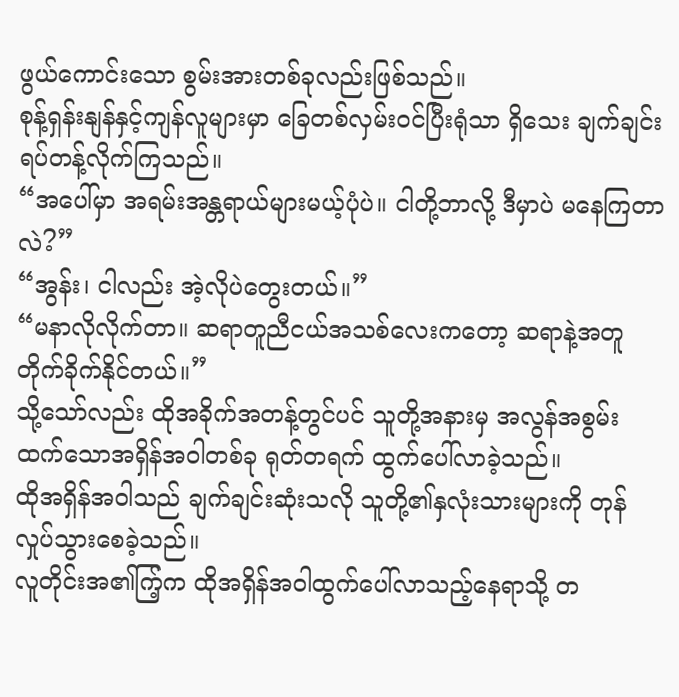ဖွယ်ကောင်းသော စွမ်းအားတစ်ခုလည်းဖြစ်သည်။
စုန့်ရှန်းနျန်နှင့်ကျန်လူများမှာ ခြေတစ်လှမ်းဝင်ပြီးရုံသာ ရှိသေး ချက်ချင်း ရပ်တန့်လိုက်ကြသည်။
“အပေါ်မှာ အရမ်းအန္တရာယ်များမယ့်ပုံပဲ။ ငါတို့ဘာလို့ ဒီမှာပဲ မနေကြတာလဲ?”
“အွန်း၊ ငါလည်း အဲ့လိုပဲတွေးတယ်။”
“မနာလိုလိုက်တာ။ ဆရာတူညီငယ်အသစ်လေးကတော့ ဆရာနဲ့အတူ တိုက်ခိုက်နိုင်တယ်။”
သို့သော်လည်း ထိုအခိုက်အတန့်တွင်ပင် သူတို့အနားမှ အလွန်အစွမ်းထက်သောအရှိန်အဝါတစ်ခု ရုတ်တရက် ထွက်ပေါ်လာခဲ့သည်။
ထိုအရှိန်အဝါသည် ချက်ချင်းဆုံးသလို သူတို့၏နှလုံးသားများကို တုန်လှုပ်သွားစေခဲ့သည်။
လူတိုင်းအ၏ကြ့်က ထိုအရှိန်အဝါထွက်ပေါ်လာသည့်နေရာသို့ တ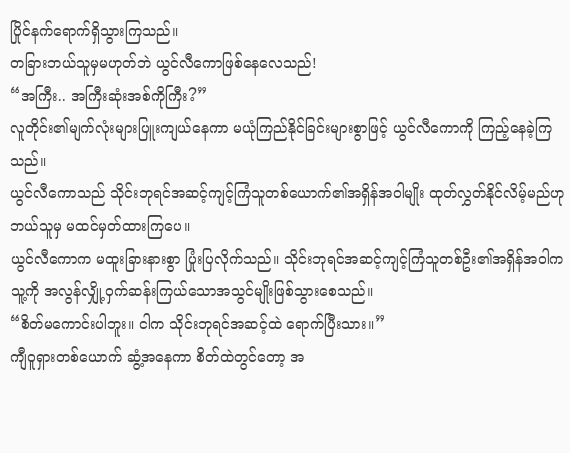ပြိုင်နက်ရောက်ရှိသွားကြသည်။
တခြားဘယ်သူမှမဟုတ်ဘဲ ယွင်လီကောဖြစ်နေလေသည်!
“အကြီး.. အကြီးဆုံးအစ်ကိုကြီး?”
လူတိုင်း၏မျက်လုံးများပြူးကျယ်နေကာ မယုံကြည်နိုင်ခြင်းများစွာဖြင့် ယွင်လီကောကို ကြည့်နေခဲ့ကြသည်။
ယွင်လီကောသည် သိုင်းဘုရင်အဆင့်ကျင့်ကြံသူတစ်ယောက်၏အရှိန်အဝါမျိုး ထုတ်လွှတ်နိုင်လိမ့်မည်ဟု ဘယ်သူမှ မထင်မှတ်ထားကြပေ။
ယွင်လီကောက မထူးခြားနားစွာ ပြုံးပြလိုက်သည်။ သိုင်းဘုရင်အဆင့်ကျင့်ကြံသူတစ်ဦး၏အရှိန်အဝါက သူ့ကို အလွန်လျှို့ဝှက်ဆန်းကြယ်သောအသွင်မျိုးဖြစ်သွားစေသည်။
“စိတ်မကောင်းပါဘူး။ ငါက သိုင်းဘုရင်အဆင့်ထဲ ရောက်ပြီးသား။”
ကျီဝူရှားတစ်ယောက် ဆွံ့အနေကာ စိတ်ထဲတွင်တော့ အ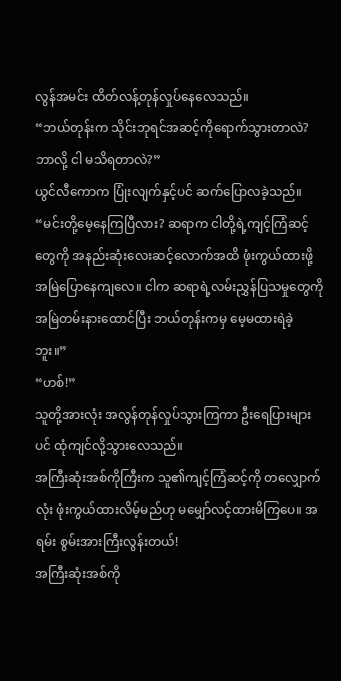လွန်အမင်း ထိတ်လန့်တုန်လှုပ်နေလေသည်။
“ဘယ်တုန်းက သိုင်းဘုရင်အဆင့်ကိုရောက်သွားတာလဲ? ဘာလို့ ငါ မသိရတာလဲ?”
ယွင်လီကောက ပြုံးလျက်နှင့်ပင် ဆက်ပြောလခဲ့သည်။ “မင်းတို့မေ့နေကြပြီလား? ဆရာက ငါတို့ရဲ့ကျင့်ကြံဆင့်တွေကို အနည်းဆုံးလေးဆင့်လောက်အထိ ဖုံးကွယ်ထားဖို့ အမြဲပြောနေကျလေ။ ငါက ဆရာရဲ့လမ်းညွှန်ပြသမှုတွေကို အမြဲတမ်းနားထောင်ပြီး ဘယ်တုန်းကမှ မေ့မထားရဲခဲ့ဘူး။”
“ဟစ်!”
သူတို့အားလုံး အလွန်တုန်လှုပ်သွားကြကာ ဦးရေပြားများပင် ထုံကျင်လို့သွားလေသည်။
အကြီးဆုံးအစ်ကိုကြီးက သူ၏ကျင့်ကြံဆင့်ကို တလျှောက်လုံး ဖုံးကွယ်ထားလိမ့်မည်ဟု မမျှော်လင့်ထားမိကြပေ။ အရမ်း စွမ်းအားကြီးလွန်းတယ်!
အကြီးဆုံးအစ်ကို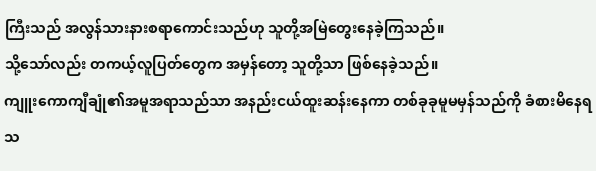ကြီးသည် အလွန်သားနားစရာကောင်းသည်ဟု သူတို့အမြဲတွေးနေခဲ့ကြသည်။
သို့သော်လည်း တကယ့်လူပြတ်တွေက အမှန်တော့ သူတို့သာ ဖြစ်နေခဲ့သည်။
ကျူးကောကျီချုံ၏အမူအရာသည်သာ အနည်းငယ်ထူးဆန်းနေကာ တစ်ခုခုမူမမှန်သည်ကို ခံစားမိနေရသ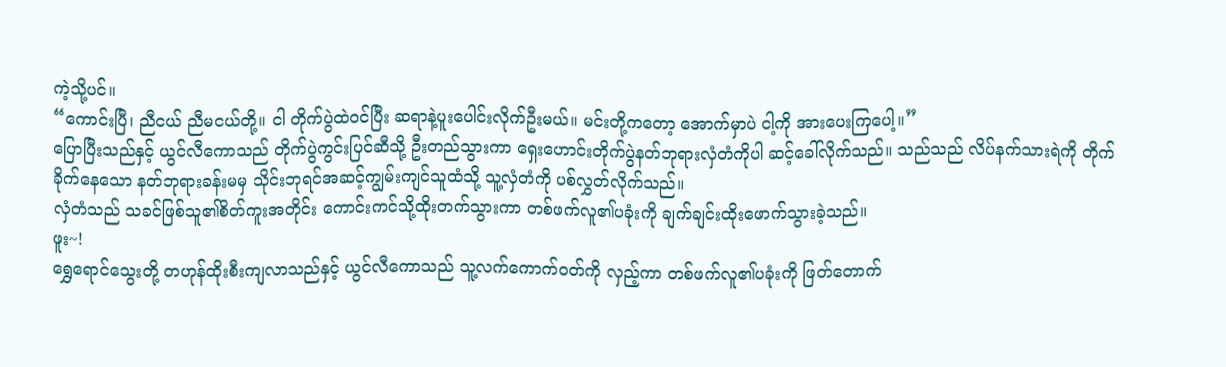ကဲ့သို့ပင်။
“ကောင်းပြီ၊ ညီငယ် ညီမငယ်တို့။ ငါ တိုက်ပွဲထဲဝင်ပြီး ဆရာနဲ့ပူးပေါင်းလိုက်ဦးမယ်။ မင်းတို့ကတော့ အောက်မှာပဲ ငါ့ကို အားပေးကြပေါ့။”
ပြောပြီးသည်နှင့် ယွင်လီကောသည် တိုက်ပွဲကွင်းပြင်ဆီသို့ ဦးတည်သွားကာ ရှေးဟောင်းတိုက်ပွဲနတ်ဘုရားလှံတံကိုပါ ဆင့်ခေါ်လိုက်သည်။ သည်သည် လိပ်နက်သားရဲကို တိုက်ခိုက်နေသော နတ်ဘုရားခန်းမမှ သိုင်းဘုရင်အဆင့်ကျွမ်းကျင်သူထံသို့ သူ့လှံတံကို ပစ်လွှတ်လိုက်သည်။
လှံတံသည် သခင်ဖြစ်သူ၏စိတ်ကူးအတိုင်း ကောင်းကင်သို့ထိုးတက်သွားကာ တစ်ဖက်လူ၏ပခုံးကို ချက်ချင်းထိုးဖောက်သွားခဲ့သည်။
ဖူး~!
ရွှေရောင်သွေးတို့ တဟုန်ထိုးစီးကျလာသည်နှင့် ယွင်လီကောသည် သူ့လက်ကောက်ဝတ်ကို လှည့်ကာ တစ်ဖက်လူ၏ပခုံးကို ဖြတ်တောက်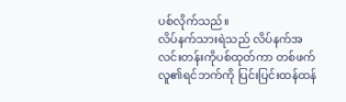ပစ်လိုက်သည်။
လိပ်နက်သားရဲသည် လိပ်နက်အလင်းတန်းကိုပစ်ထုတ်ကာ တစ်ဖက်လူ၏ရင်ဘက်ကို ပြင်းပြင်းထန်ထန်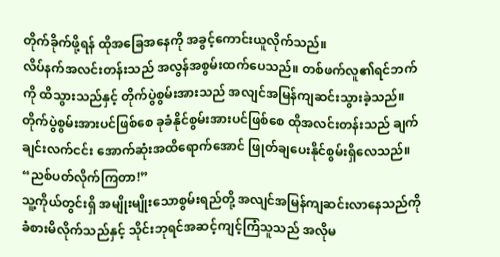တိုက်ခိုက်ဖို့ရန် ထိုအခြေအနေကို အခွင့်ကောင်းယူလိုက်သည်။
လိပ်နက်အလင်းတန်းသည် အလွန်အစွမ်းထက်ပေသည်။ တစ်ဖက်လူ၏ရင်ဘက်ကို ထိသွားသည်နှင့် တိုက်ပွဲစွမ်းအားသည် အလျင်အမြန်ကျဆင်းသွားခဲ့သည်။ တိုက်ပွဲစွမ်းအားပင်ဖြစ်စေ ခုခံနိုင်စွမ်းအားပင်ဖြစ်စေ ထိုအလင်းတန်းသည် ချက်ချင်းလက်ငင်း အောက်ဆုံးအထိရောက်အောင် ဖြုတ်ချပေးနိုင်စွမ်းရှိလေသည်။
“ညစ်ပတ်လိုက်ကြတာ!”
သူ့ကိုယ်တွင်းရှိ အမျိုးမျိုးသောစွမ်းရည်တို့ အလျင်အမြန်ကျဆင်းလာနေသည်ကို ခံစားမိလိုက်သည်နှင့် သိုင်းဘုရင်အဆင့်ကျင့်ကြံသူသည် အလိုမ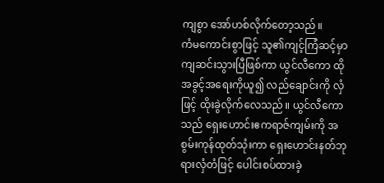ကျစွာ အော်ဟစ်လိုက်တော့သည်။
ကံမကောင်းစွာဖြင့် သူ၏ကျင့်ကြံဆင့်မှာ ကျဆင်းသွားပြီဖြစ်ကာ ယွင်လီကော ထိုအခွင့်အရေးကိုယူ၍ လည်ချောင်းကို လှံဖြင့် ထိုးခွဲလိုက်လေသည်။ ယွင်လီကောသည် ရှေးဟောင်းဧကရာဇ်ကျမ်းကို အစွမ်းကုန်ထုတ်သုံးကာ ရှေးဟောင်းနတ်ဘုရားလှံတံဖြင့် ပေါင်းစပ်ထားခဲ့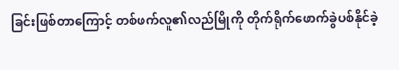ခြင်းဖြစ်တာကြောင့် တစ်ဖက်လူ၏လည်မြိုကို တိုက်ရိုက်ဖောက်ခွဲပစ်နိုင်ခဲ့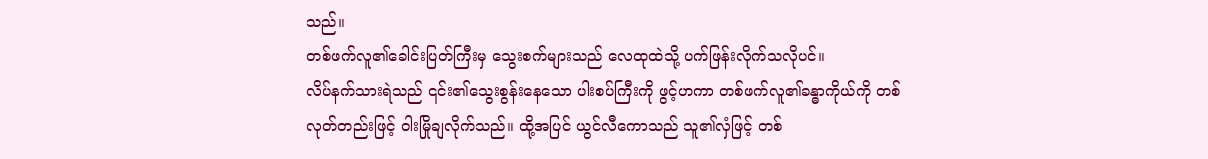သည်။
တစ်ဖက်လူ၏ခေါင်းပြတ်ကြီးမှ သွေးစက်များသည် လေထုထဲသို့ ပက်ဖြန်းလိုက်သလိုပင်။
လိပ်နက်သားရဲသည် ၎င်း၏သွေးစွန်းနေသော ပါးစပ်ကြီးကို ဖွင့်ဟကာ တစ်ဖက်လူ၏ခန္ဓာကိုယ်ကို တစ်လုတ်တည်းဖြင့် ဝါးမြိုချလိုက်သည်။ ထို့အပြင် ယွင်လီကောသည် သူ၏လှံဖြင့် တစ်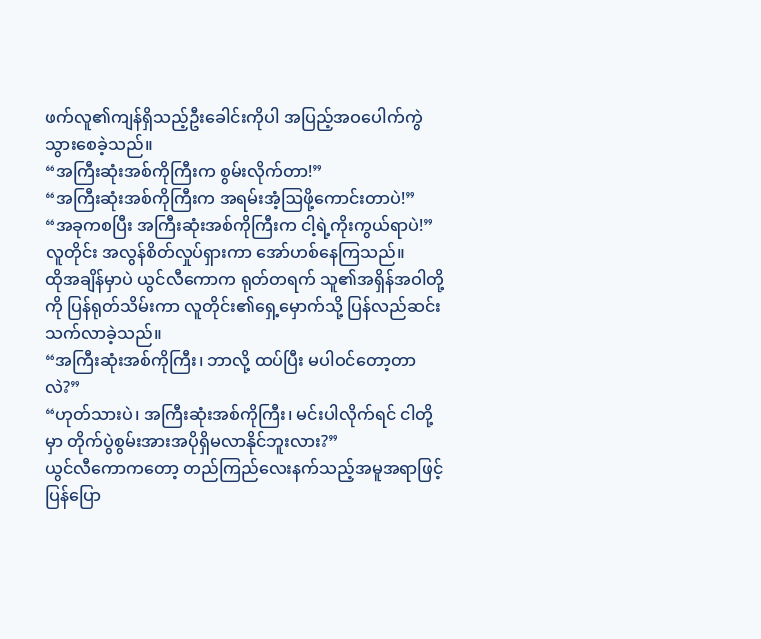ဖက်လူ၏ကျန်ရှိသည့်ဦးခေါင်းကိုပါ အပြည့်အဝပေါက်ကွဲသွားစေခဲ့သည်။
“အကြီးဆုံးအစ်ကိုကြီးက စွမ်းလိုက်တာ!”
“အကြီးဆုံးအစ်ကိုကြီးက အရမ်းအံ့ဩဖို့ကောင်းတာပဲ!”
“အခုကစပြီး အကြီးဆုံးအစ်ကိုကြီးက ငါ့ရဲ့ကိုးကွယ်ရာပဲ!”
လူတိုင်း အလွန်စိတ်လှုပ်ရှားကာ အော်ဟစ်နေကြသည်။
ထိုအချိန်မှာပဲ ယွင်လီကောက ရုတ်တရက် သူ၏အရှိန်အဝါတို့ကို ပြန်ရုတ်သိမ်းကာ လူတိုင်း၏ရှေ့မှောက်သို့ ပြန်လည်ဆင်းသက်လာခဲ့သည်။
“အကြီးဆုံးအစ်ကိုကြီး၊ ဘာလို့ ထပ်ပြီး မပါဝင်တော့တာလဲ?”
“ဟုတ်သားပဲ၊ အကြီးဆုံးအစ်ကိုကြီး၊ မင်းပါလိုက်ရင် ငါတို့မှာ တိုက်ပွဲစွမ်းအားအပိုရှိမလာနိုင်ဘူးလား?”
ယွင်လီကောကတော့ တည်ကြည်လေးနက်သည့်အမူအရာဖြင့် ပြန်ပြော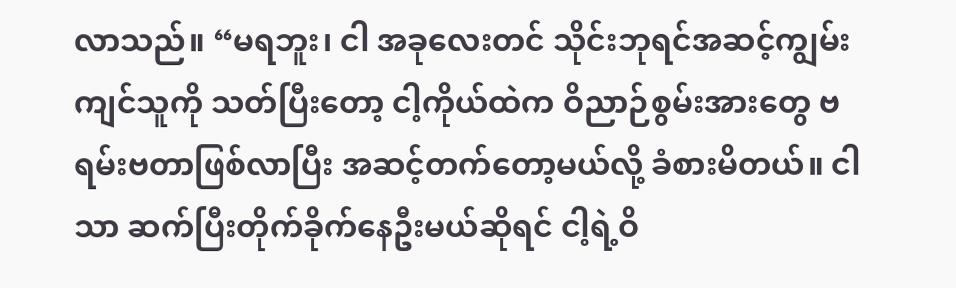လာသည်။ “မရဘူး၊ ငါ အခုလေးတင် သိုင်းဘုရင်အဆင့်ကျွမ်းကျင်သူကို သတ်ပြီးတော့ ငါ့ကိုယ်ထဲက ဝိညာဉ်စွမ်းအားတွေ ဗရမ်းဗတာဖြစ်လာပြီး အဆင့်တက်တော့မယ်လို့ ခံစားမိတယ်။ ငါသာ ဆက်ပြီးတိုက်ခိုက်နေဦးမယ်ဆိုရင် ငါ့ရဲ့ဝိ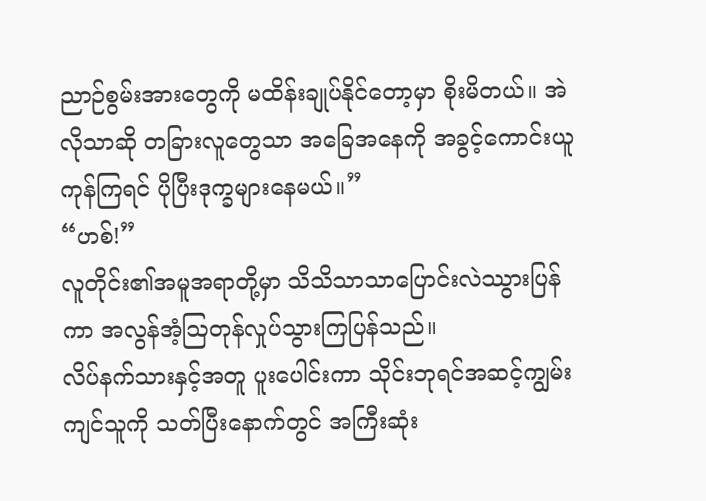ညာဉ်စွမ်းအားတွေကို မထိန်းချုပ်နိုင်တော့မှာ စိုးမိတယ်။ အဲလိုသာဆို တခြားလူတွေသာ အခြေအနေကို အခွင့်ကောင်းယူကုန်ကြရင် ပိုပြီးဒုက္ခများနေမယ်။”
“ဟစ်!”
လူတိုင်း၏အမူအရာတို့မှာ သိသိသာသာပြောင်းလဲဿွားပြန်ကာ အလွန်အံ့ဩတုန်လှုပ်သွားကြပြန်သည်။
လိပ်နက်သားနှင့်အတူ ပူးပေါင်းကာ သိုင်းဘုရင်အဆင့်ကျွမ်းကျင်သူကို သတ်ပြီးနောက်တွင် အကြီးဆုံး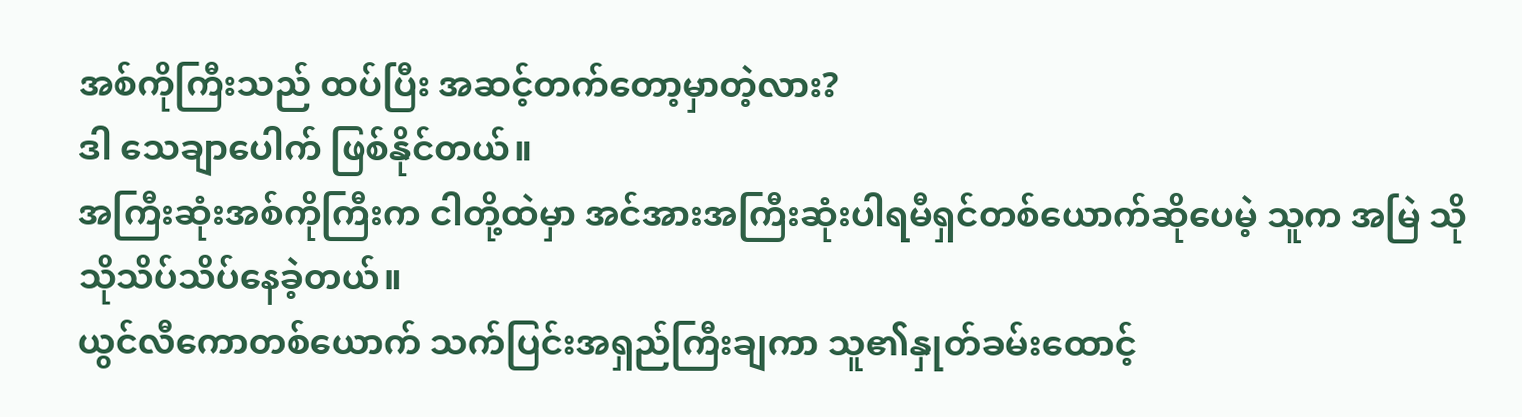အစ်ကိုကြီးသည် ထပ်ပြီး အဆင့်တက်တော့မှာတဲ့လား?
ဒါ သေချာပေါက် ဖြစ်နိုင်တယ်။
အကြီးဆုံးအစ်ကိုကြီးက ငါတို့ထဲမှာ အင်အားအကြီးဆုံးပါရမီရှင်တစ်ယောက်ဆိုပေမဲ့ သူက အမြဲ သိုသိုသိပ်သိပ်နေခဲ့တယ်။
ယွင်လီကောတစ်ယောက် သက်ပြင်းအရှည်ကြီးချကာ သူ၏နှုတ်ခမ်းထောင့်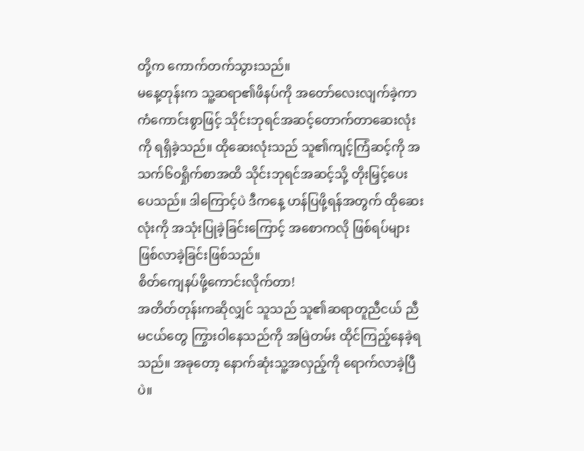တို့က ကောက်တက်သွားသည်။
မနေ့တုန်းက သူ့ဆရာ၏ဖိနပ်ကို အတော်လေးလျက်ခဲ့ကာ ကံကောင်းစွာဖြင့် သိုင်းဘုရင်အဆင့်တောက်တာဆေးလုံးကို ရရှိခဲ့သည်။ ထိုဆေးလုံးသည် သူ၏ကျင့်ကြံဆင့်ကို အသက်၆၀ရှိုက်စာအထိ သိုင်းဘုရင်အဆင့်သို့ တိုးမြှင့်ပေးပေသည်။ ဒါကြောင့်ပဲ ဒီကနေ့ ဟန်ပြဖို့ရန်အတွက် ထိုဆေးလုံးကို အသုံးပြုခဲ့ခြင်းကြောင့် အစောကလို ဖြစ်ရပ်များ ဖြစ်လာခဲ့ခြင်းဖြစ်သည်။
စိတ်ကျေနပ်ဖို့ကောင်းလိုက်တာ!
အတိတ်တုန်းကဆိုလျှင် သူသည် သူ၏ဆရာတူညီငယ် ညီမငယ်တွေ ကြွားဝါနေသည်ကို အမြဲတမ်း ထိုင်ကြည့်နေခဲ့ရသည်။ အခုတော့ နောက်ဆုံးသူ့အလှည့်ကို ရောက်လာခဲ့ပြီပဲ။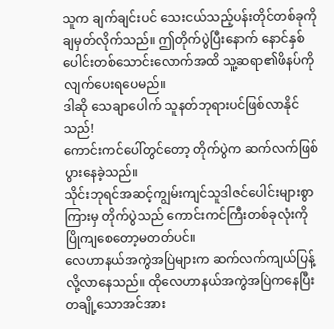သူက ချက်ချင်းပင် သေးငယ်သည့်ပန်းတိုင်တစ်ခုကို ချမှတ်လိုက်သည်။ ဤတိုက်ပွဲပြီးနောက် နောင်နှစ်ပေါင်းတစ်သောင်းလောက်အထိ သူ့ဆရာ၏ဖိနပ်ကို လျက်ပေးရပေမည်။
ဒါဆို သေချာပေါက် သူနတ်ဘုရားပင်ဖြစ်လာနိုင်သည်!
ကောင်းကင်ပေါ်တွင်တော့ တိုက်ပွဲက ဆက်လက်ဖြစ်ပွားနေခဲ့သည်။
သိုင်းဘုရင်အဆင့်ကျွမ်းကျင်သူဒါဇင်ပေါင်းများစွာကြားမှ တိုက်ပွဲသည် ကောင်းကင်ကြီးတစ်ခုလုံးကို ပြိုကျစေတော့မတတ်ပင်။
လေဟာနယ်အကွဲအပြဲများက ဆက်လက်ကျယ်ပြန့်လို့လာနေသည်။ ထိုလေဟာနယ်အကွဲအပြဲကနေပြီး တချို့သောအင်အား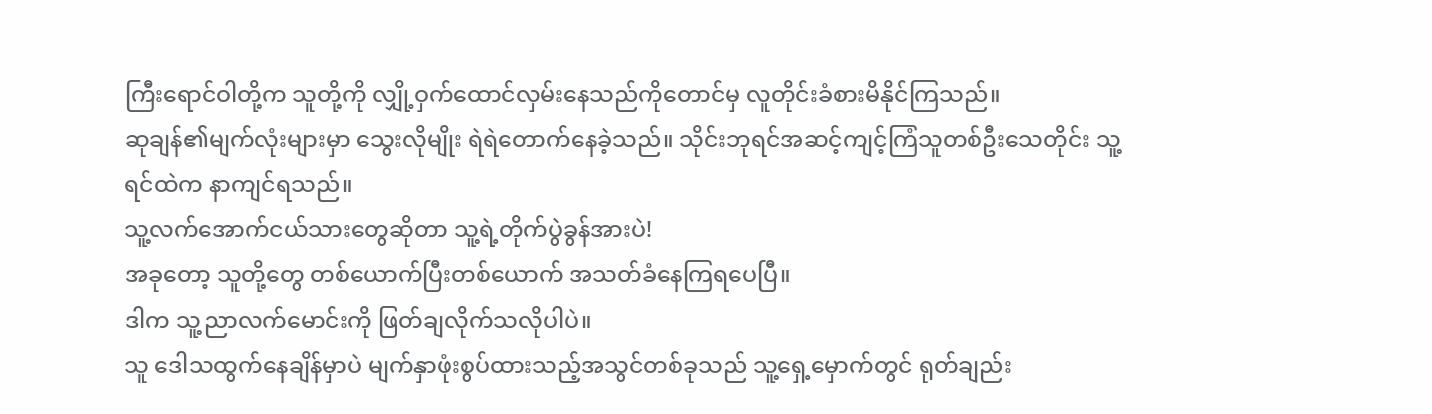ကြီးရောင်ဝါတို့က သူတို့ကို လျှို့ဝှက်ထောင်လှမ်းနေသည်ကိုတောင်မှ လူတိုင်းခံစားမိနိုင်ကြသည်။
ဆုချန်၏မျက်လုံးများမှာ သွေးလိုမျိုး ရဲရဲတောက်နေခဲ့သည်။ သိုင်းဘုရင်အဆင့်ကျင့်ကြံသူတစ်ဦးသေတိုင်း သူ့ရင်ထဲက နာကျင်ရသည်။
သူ့လက်အောက်ငယ်သားတွေဆိုတာ သူ့ရဲ့တိုက်ပွဲခွန်အားပဲ!
အခုတော့ သူတို့တွေ တစ်ယောက်ပြီးတစ်ယောက် အသတ်ခံနေကြရပေပြီ။
ဒါက သူ့ညာလက်မောင်းကို ဖြတ်ချလိုက်သလိုပါပဲ။
သူ ဒေါသထွက်နေချိန်မှာပဲ မျက်နှာဖုံးစွပ်ထားသည့်အသွင်တစ်ခုသည် သူ့ရှေ့မှောက်တွင် ရုတ်ချည်း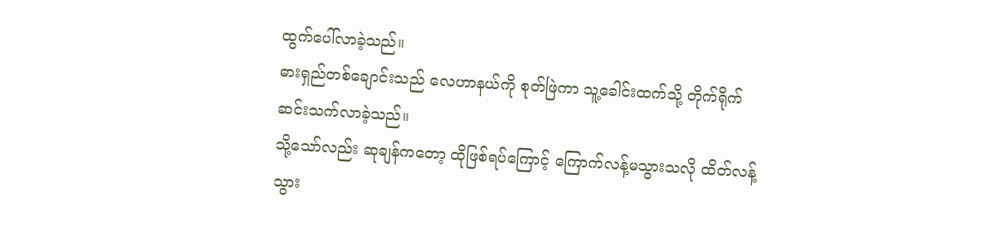ထွက်ပေါ်လာခဲ့သည်။
ဓားရှည်တစ်ချောင်းသည် လေဟာနယ်ကို စုတ်ဖြဲကာ သူ့ခေါင်းထက်သို့ တိုက်ရိုက်ဆင်းသက်လာခဲ့သည်။
သို့သော်လည်း ဆုချန်ကတော့ ထိုဖြစ်ရပ်ကြောင့် ကြောက်လန့်မသွားသလို ထိတ်လန့်သွား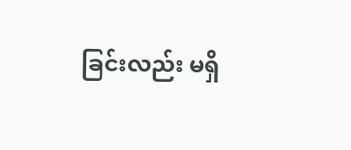ခြင်းလည်း မရှိ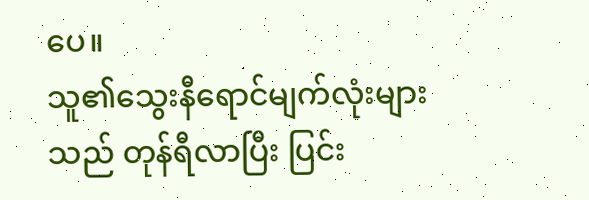ပေ။
သူ၏သွေးနီရောင်မျက်လုံးများသည် တုန်ရီလာပြီး ပြင်း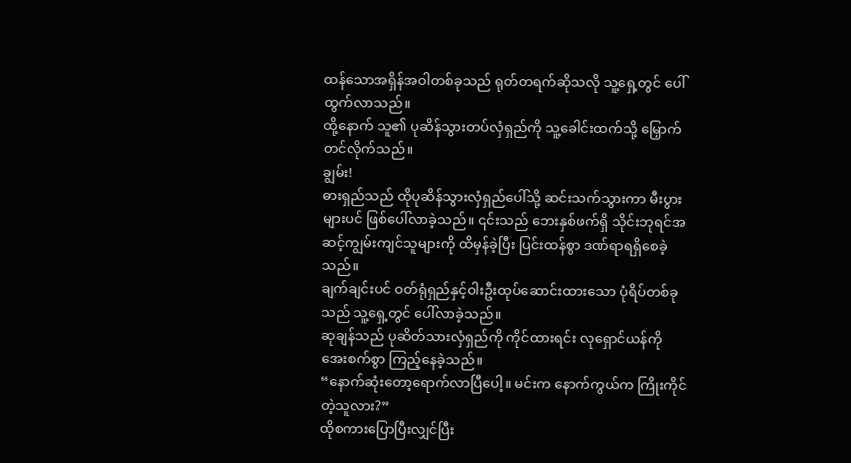ထန်သောအရှိန်အဝါတစ်ခုသည် ရုတ်တရက်ဆိုသလို သူ့ရှေ့တွင် ပေါ်ထွက်လာသည်။
ထို့နောက် သူ၏ ပုဆိန်သွားတပ်လှံရှည်ကို သူ့ခေါင်းထက်သို့ မြှောက်တင်လိုက်သည်။
ချွမ်း!
ဓားရှည်သည် ထိုပုဆိန်သွားလှံရှည်ပေါ်သို့ ဆင်းသက်သွားကာ မီးပွားများပင် ဖြစ်ပေါ်လာခဲ့သည်။ ၎င်းသည် ဘေးနှစ်ဖက်ရှိ သိုင်းဘုရင်အဆင့်ကျွမ်းကျင်သူများကို ထိမှန်ခဲ့ပြီး ပြင်းထန်စွာ ဒဏ်ရာရရှိစေခဲ့သည်။
ချက်ချင်းပင် ဝတ်ရုံရှည်နှင့်ဝါးဦးထုပ်ဆောင်းထားသော ပုံရိပ်တစ်ခုသည် သူ့ရှေ့တွင် ပေါ်လာခဲ့သည်။
ဆုချန်သည် ပုဆိတ်သားလှံရှည်ကို ကိုင်ထားရင်း လုရှောင်ယန်ကို အေးစက်စွာ ကြည့်နေခဲ့သည်။
“နောက်ဆုံးတော့ရောက်လာပြီပေါ့။ မင်းက နောက်ကွယ်က ကြိုးကိုင်တဲ့သူလား?”
ထိုစကားပြောပြီးလျှင်ပြီး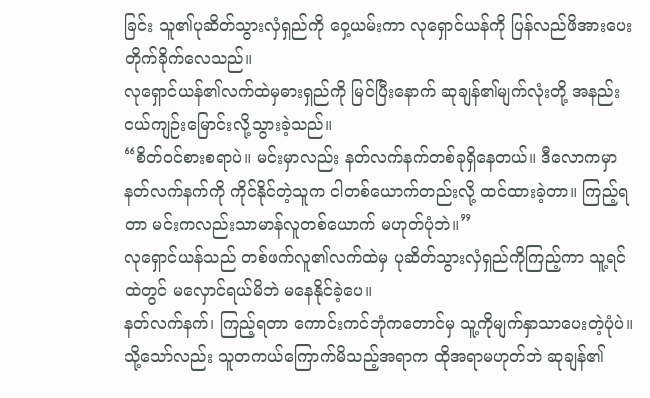ခြင်း သူ၏ပုဆိတ်သွားလှံရှည်ကို ဝှေ့ယမ်းကာ လုရှောင်ယန်ကို ပြန်လည်ဖိအားပေးတိုက်ခိုက်လေသည်။
လုရှောင်ယန်၏လက်ထဲမှဓားရှည်ကို မြင်ပြီးနောက် ဆုချန်၏မျက်လုံးတို့ အနည်းငယ်ကျဉ်းမြောင်းလို့သွားခဲ့သည်။
“စိတ်ဝင်စားစရာပဲ။ မင်းမှာလည်း နတ်လက်နက်တစ်ခုရှိနေတယ်။ ဒီလောကမှာ နတ်လက်နက်ကို ကိုင်နိုင်တဲ့သူက ငါတစ်ယောက်တည်းလို့ ထင်ထားခဲ့တာ။ ကြည့်ရတာ မင်းကလည်းသာမာန်လူတစ်ယောက် မဟုတ်ပုံဘဲ။”
လုရှောင်ယန်သည် တစ်ဖက်လူ၏လက်ထဲမှ ပုဆိတ်သွားလှံရှည်ကိုကြည့်ကာ သူ့ရင်ထဲတွင် မလှောင်ရယ်မိဘဲ မနေနိုင်ခဲ့ပေ။
နတ်လက်နက်၊ ကြည့်ရတာ ကောင်းကင်ဘုံကတောင်မှ သူ့ကိုမျက်နှာသာပေးတဲ့ပုံပဲ။
သို့သော်လည်း သူတကယ်ကြောက်မိသည့်အရာက ထိုအရာမဟုတ်ဘဲ ဆုချန်၏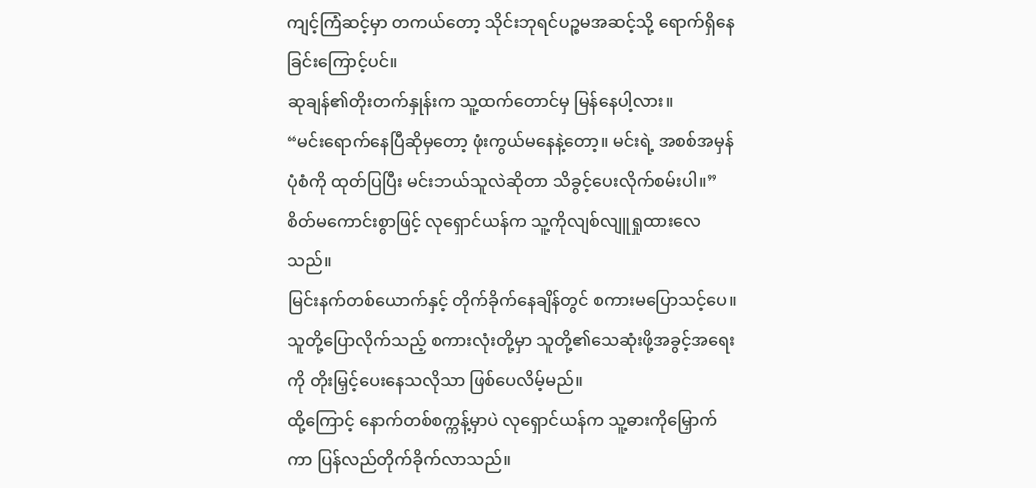ကျင့်ကြံဆင့်မှာ တကယ်တော့ သိုင်းဘုရင်ပဉ္စမအဆင့်သို့ ရောက်ရှိနေခြင်းကြောင့်ပင်။
ဆုချန်၏တိုးတက်နှုန်းက သူ့ထက်တောင်မှ မြန်နေပါ့လား။
“မင်းရောက်နေပြီဆိုမှတော့ ဖုံးကွယ်မနေနဲ့တော့။ မင်းရဲ့ အစစ်အမှန်ပုံစံကို ထုတ်ပြပြီး မင်းဘယ်သူလဲဆိုတာ သိခွင့်ပေးလိုက်စမ်းပါ။”
စိတ်မကောင်းစွာဖြင့် လုရှောင်ယန်က သူ့ကိုလျစ်လျူရှုထားလေသည်။
မြင်းနက်တစ်ယောက်နှင့် တိုက်ခိုက်နေချိန်တွင် စကားမပြောသင့်ပေ။ သူတို့ပြောလိုက်သည့် စကားလုံးတို့မှာ သူတို့၏သေဆုံးဖို့အခွင့်အရေးကို တိုးမြှင့်ပေးနေသလိုသာ ဖြစ်ပေလိမ့်မည်။
ထို့ကြောင့် နောက်တစ်စက္ကန့်မှာပဲ လုရှောင်ယန်က သူ့ဓားကိုမြှောက်ကာ ပြန်လည်တိုက်ခိုက်လာသည်။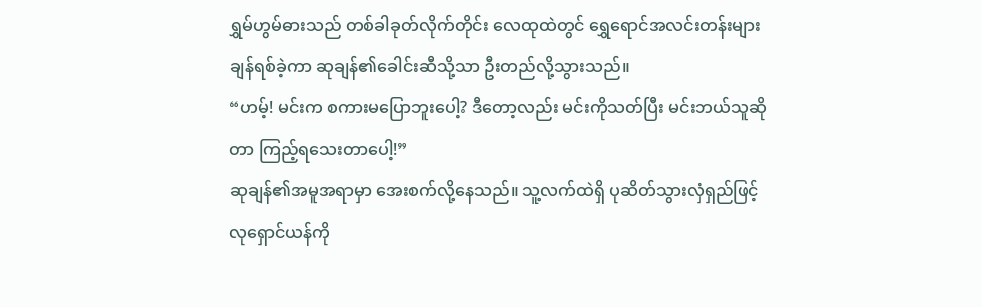ရွှမ်ဟွမ်ဓားသည် တစ်ခါခုတ်လိုက်တိုင်း လေထုထဲတွင် ရွှေရောင်အလင်းတန်းများချန်ရစ်ခဲ့ကာ ဆုချန်၏ခေါင်းဆီသို့သာ ဦးတည်လို့သွားသည်။
“ဟမ့်! မင်းက စကားမပြောဘူးပေါ့? ဒီတော့လည်း မင်းကိုသတ်ပြီး မင်းဘယ်သူဆိုတာ ကြည့်ရသေးတာပေါ့!”
ဆုချန်၏အမူအရာမှာ အေးစက်လို့နေသည်။ သူ့လက်ထဲရှိ ပုဆိတ်သွားလှံရှည်ဖြင့် လုရှောင်ယန်ကို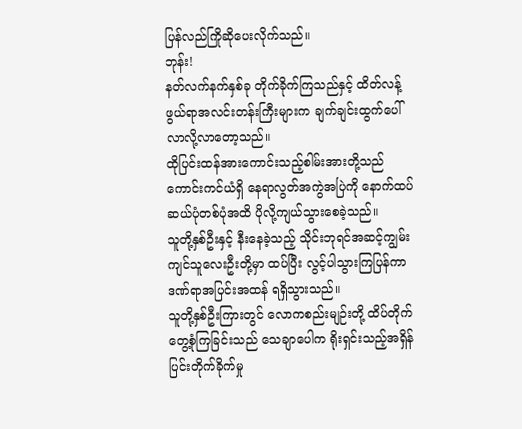ပြန်လည်ကြိုဆိုပေးလိုက်သည်။
ဘုန်း!
နတ်လက်နက်နှစ်ခု တိုက်ခိုက်ကြသည်နှင့် ထိတ်လန့်ဖွယ်ရာအလင်းတန်းကြီးများက ချက်ချင်းထွက်ပေါ်လာလို့လာတော့သည်။
ထိုပြင်းထန်အားကောင်းသည့်စါမ်းအားတို့သည် ကောင်းကင်ယံရှိ နေရာလွတ်အကွဲအပြဲကို နောက်ထပ်ဆယ်ပုံတစ်ပုံအထိ ပိုလို့ကျယ်သွားစေခဲ့သည်။
သူတို့နှစ်ဦးနှင့် နီးနေခဲ့သည့် သိုင်းဘုရင်အဆင့်ကျွမ်းကျင်သူလေးဦးတို့မှာ ထပ်ပြီး လွင့်ပါသွားကြပြန်ကာ ဒဏ်ရာအပြင်းအထန် ရရှိသွားသည်။
သူတို့နှစ်ဦးကြားတွင် လောကစည်းမျဉ်းတို့ ထိပ်တိုက်တွေ့စုံကြခြင်းသည် သေချာပေါက ရိုးရှင်းသည့်အရှိန်ပြင်းတိုက်ခိုက်မှု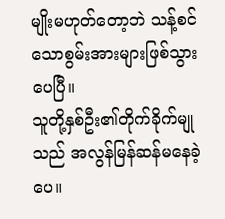မျိုးမဟုတ်တော့ဘဲ သန့်စင်သောစွမ်းအားများဖြစ်သွားပေပြီ။
သူတို့နှစ်ဦး၏တိုက်ခိုက်မျုသည် အလွန်မြန်ဆန်မနေခဲ့ပေ။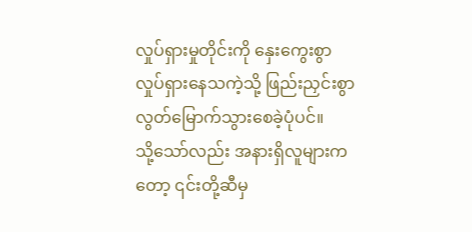လှုပ်ရှားမှုတိုင်းကို နှေးကွေးစွာလှုပ်ရှားနေသကဲ့သို့ ဖြည်းညှင်းစွာ လွတ်မြောက်သွားစေခဲ့ပုံပင်။
သို့သော်လည်း အနားရှိလူများကတော့ ၎င်းတို့ဆီမှ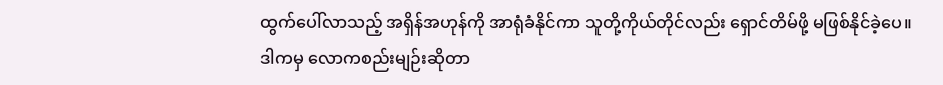ထွက်ပေါ်လာသည့် အရှိန်အဟုန်ကို အာရုံခံနိုင်ကာ သူတို့ကိုယ်တိုင်လည်း ရှောင်တိမ်ဖို့ မဖြစ်နိုင်ခဲ့ပေ။
ဒါကမှ လောကစည်းမျဉ်းဆိုတာ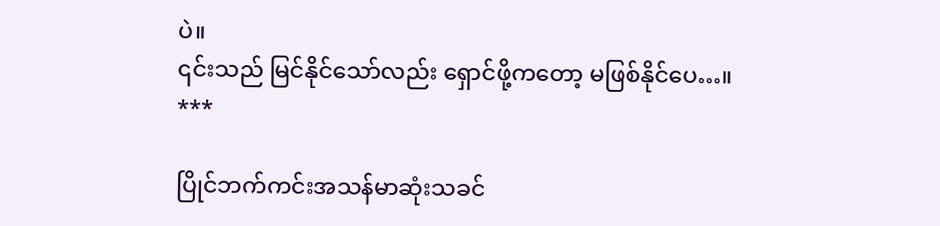ပဲ။
၎င်းသည် မြင်နိုင်သော်လည်း ရှောင်ဖို့ကတော့ မဖြစ်နိုင်ပေ…။
***

ပြိုင်ဘက်ကင်းအသန်မာဆုံးသခင်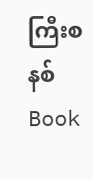ကြီးစနစ် Book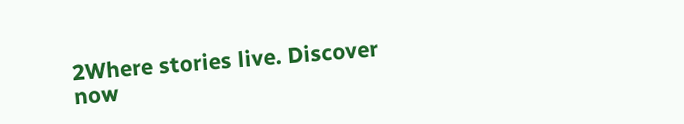2Where stories live. Discover now